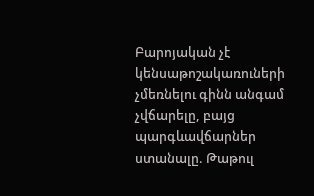Բարոյական չէ կենսաթոշակառուների չմեռնելու գինն անգամ չվճարելը, բայց պարգևավճարներ ստանալը. Թաթուլ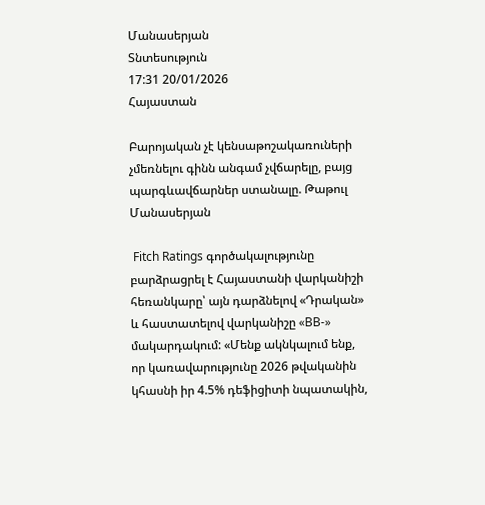Մանասերյան
Տնտեսություն
17:31 20/01/2026
Հայաստան

Բարոյական չէ կենսաթոշակառուների չմեռնելու գինն անգամ չվճարելը, բայց պարգևավճարներ ստանալը. Թաթուլ Մանասերյան

 Fitch Ratings գործակալությունը բարձրացրել է Հայաստանի վարկանիշի հեռանկարը՝ այն դարձնելով «Դրական» և հաստատելով վարկանիշը «BB-» մակարդակում: «Մենք ակնկալում ենք, որ կառավարությունը 2026 թվականին կհասնի իր 4.5% դեֆիցիտի նպատակին,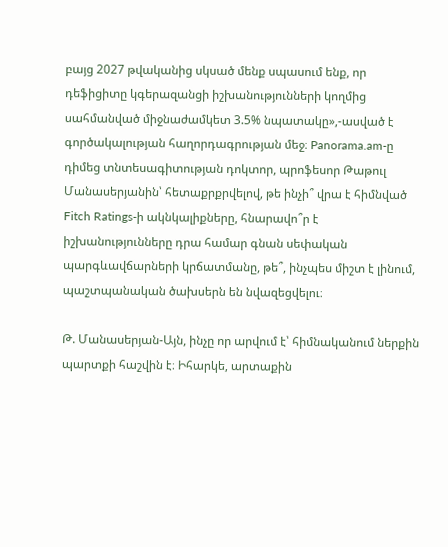բայց 2027 թվականից սկսած մենք սպասում ենք, որ դեֆիցիտը կգերազանցի իշխանությունների կողմից սահմանված միջնաժամկետ 3.5% նպատակը»,-ասված է գործակալության հաղորդագրության մեջ։ Panorama.am-ը դիմեց տնտեսագիտության դոկտոր, պրոֆեսոր Թաթուլ Մանասերյանին՝ հետաքրքրվելով, թե ինչի՞ վրա է հիմնված Fitch Ratings-ի ակնկալիքները, հնարավո՞ր է իշխանությունները դրա համար գնան սեփական պարգևավճարների կրճատմանը, թե՞, ինչպես միշտ է լինում, պաշտպանական ծախսերն են նվազեցվելու։

Թ. Մանասերյան-Այն, ինչը որ արվում է՝ հիմնականում ներքին պարտքի հաշվին է։ Իհարկե, արտաքին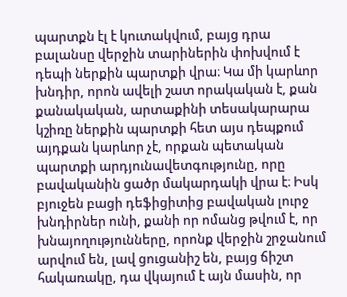պարտքն էլ է կուտակվում, բայց դրա բալանսը վերջին տարիներին փոխվում է դեպի ներքին պարտքի վրա։ Կա մի կարևոր խնդիր, որոն ավելի շատ որակական է, քան քանակական, արտաքինի տեսակարարա կշիռը ներքին պարտքի հետ այս դեպքում այդքան կարևոր չէ, որքան պետական պարտքի արդյունավետգությունը, որը բավականին ցածր մակարդակի վրա է։ Իսկ բյուջեն բացի դեֆիցիտից բավական լուրջ խնդիրներ ունի, քանի որ ոմանց թվում է, որ խնայողությունները, որոնք վերջին շրջանում արվում են, լավ ցուցանիշ են, բայց ճիշտ հակառակը, դա վկայում է այն մասին, որ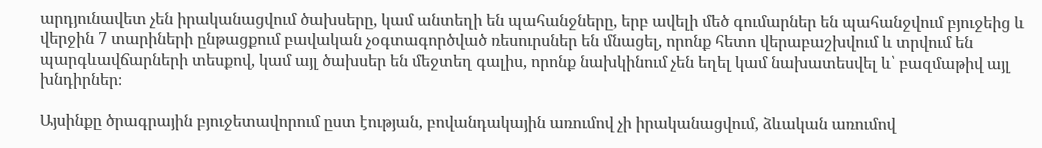արդյունավետ չեն իրականացվում ծախսերը, կամ անտեղի են պահանջները, երբ ավելի մեծ գումարներ են պահանջվում բյուջեից և վերջին 7 տարիների ընթացքում բավական չօգտագործված ռեսուրսներ են մնացել, որոնք հետո վերաբաշխվում և տրվում են պարգևավճարների տեսքով, կամ այլ ծախսեր են մեջտեղ գալիս, որոնք նախկինում չեն եղել կամ նախատեսվել և՝ բազմաթիվ այլ խնդիրներ։

Այսինքը ծրագրային բյուջետավորում ըստ էության, բովանդակային առումով չի իրականացվում, ձևական առումով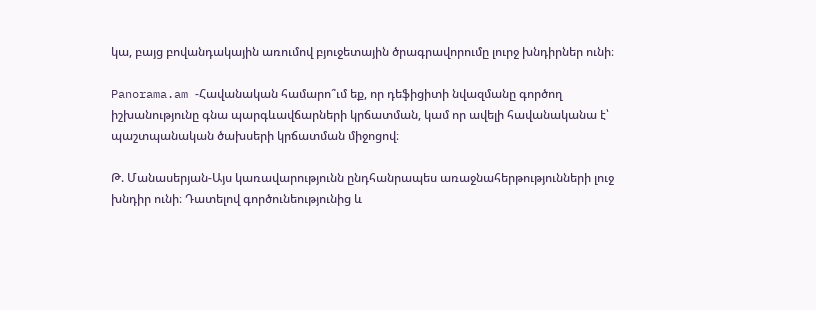կա, բայց բովանդակային առումով բյուջետային ծրագրավորումը լուրջ խնդիրներ ունի։

Panorama.am -Հավանական համարո՞ւմ եք, որ դեֆիցիտի նվազմանը գործող իշխանությունը գնա պարգևավճարների կրճատման, կամ որ ավելի հավանականա է՝ պաշտպանական ծախսերի կրճատման միջոցով։

Թ. Մանասերյան-Այս կառավարությունն ընդհանրապես առաջնահերթությունների լուջ խնդիր ունի։ Դատելով գործունեությունից և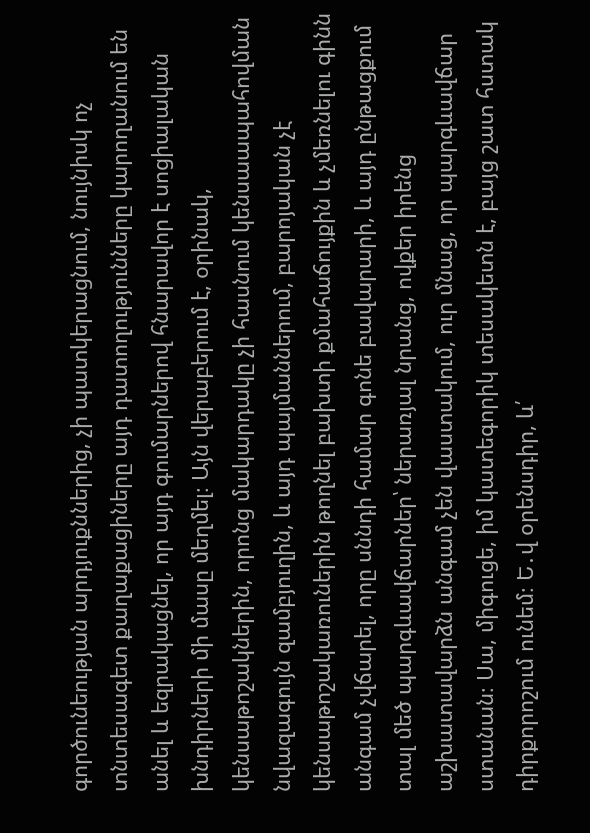գործունեության արդյուքններից, չի պատկերացնում, նույնիսկ ոչ տնտեսագետ քաղաքացիները այդ դատողությունները կարողանում են անել և եզրակացնել, որ այդ գումարներով հնարավոր է սոցիալական խնդիրների մի մասը մեղմել։ Այն վերաբերում է, օրինակ, կենսաթոշակներին, որոնց մակարդակը չի հասնում կենսաապահովման նվազագույն զամբյուղին, և այդ պայմաններում, բարոյական չէ կենսաթոշակառուներին թողնել բախտի քմահաճույքին և չմեռնելու գինն անգամ չվճարել, որը սննդի համար գոնե բավարարի, և այդ ընթացքում տալ մեծ պարգևավճարներ՝ ներառյալ նրանց, ովքեր իրենց աշխատավարձն անգամ չեն վաստակում, ուր մնաց, որ պարգևավճար ստանան։ Սա, միգուցե, իմ կատեգորիկ տեսակետն է, բայց շատ հստակ դիրքորոշում ունեմ։ Ե․վ օրենսդիր, և՛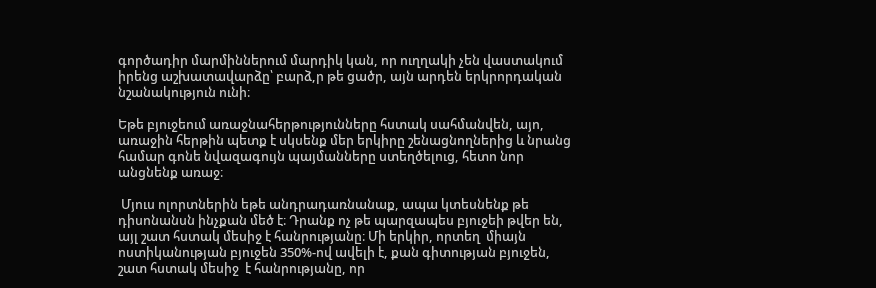գործադիր մարմիններում մարդիկ կան, որ ուղղակի չեն վաստակում իրենց աշխատավարձը՝ բարձ,ր թե ցածր, այն արդեն երկրորդական նշանակություն ունի։

Եթե բյուջեում առաջնահերթությունները հստակ սահմանվեն, այո, առաջին հերթին պետք է սկսենք մեր երկիրը շենացնողներից և նրանց համար գոնե նվազագույն պայմանները ստեղծելուց, հետո նոր անցնենք առաջ։

 Մյուս ոլորտներին եթե անդրադառնանաք, ապա կտեսնենք թե դիսոնանսն ինչքան մեծ է։ Դրանք ոչ թե պարզապես բյուջեի թվեր են, այլ շատ հստակ մեսիջ է հանրությանը։ Մի երկիր, որտեղ  միայն ոստիկանության բյուջեն 350%-ով ավելի է, քան գիտության բյուջեն, շատ հստակ մեսիջ  է հանրությանը, որ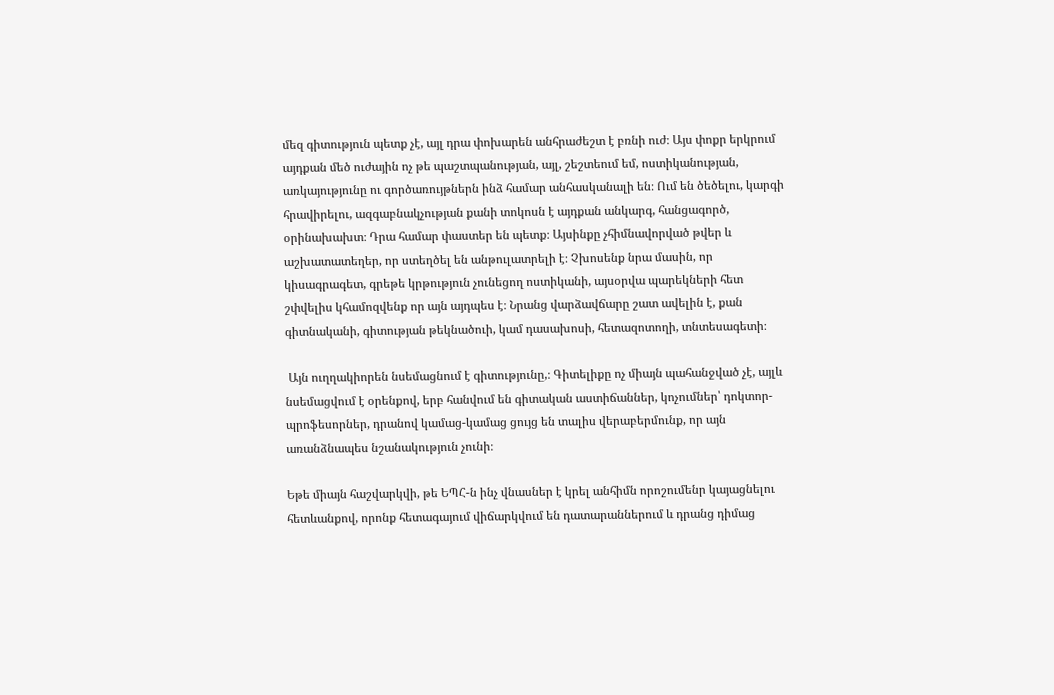մեզ գիտություն պետք չէ, այլ դրա փոխարեն անհրաժեշտ է բռնի ուժ։ Այս փոքր երկրում այդքան մեծ ուժային ոչ թե պաշտպանության, այլ, շեշտեում եմ, ոստիկանության, առկայությունը ու գործառույթներն ինձ համար անհասկանալի են։ Ում են ծեծելու, կարգի հրավիրելու, ազգաբնակչության քանի տոկոսն է այդքան անկարգ, հանցագործ, օրինախախտ։ Դրա համար փաստեր են պետք։ Այսինքը չհիմնավորված թվեր և աշխատատեղեր, որ ստեղծել են անթուլատրելի է։ Չխոսենք նրա մասին, որ կիսագրագետ, գրեթե կրթություն չունեցող ոստիկանի, այսօրվա պարեկների հետ շփվելիս կհամոզվենք որ այն այդպես է։ Նրանց վարձավճարը շատ ավելին է, քան գիտնականի, գիտության թեկնածուի, կամ դասախոսի, հետազոտողի, տնտեսագետի։

 Այն ուղղակիորեն նսեմացնում է գիտությունը,։ Գիտելիքը ոչ միայն պահանջված չէ, այլև նսեմացվում է օրենքով, երբ հանվում են գիտական աստիճաններ, կոչումներ՝ դոկտոր-պրոֆեսորներ, դրանով կամաց-կամաց ցույց են տալիս վերաբերմունք, որ այն առանձնապես նշանակություն չունի։

Եթե միայն հաշվարկվի, թե ԵՊՀ-ն ինչ վնասներ է կրել անհիմն որոշումենր կայացնելու հետևանքով, որոնք հետագայում վիճարկվում են դատարաններում և դրանց դիմաց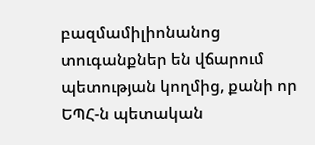բազմամիլիոնանոց տուգանքներ են վճարում պետության կողմից, քանի որ ԵՊՀ-ն պետական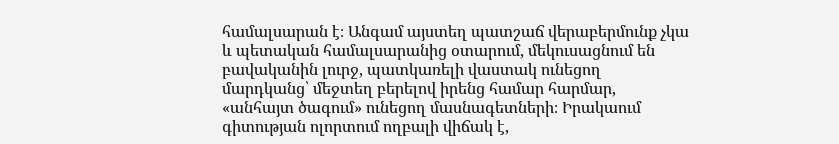համալսարան է։ Անգամ այստեղ պատշաճ վերաբերմունք չկա և պետական համալսարանից օտարում, մեկուսացնում են բավականին լուրջ, պատկառելի վաստակ ունեցող մարդկանց՝ մեջտեղ բերելով իրենց համար հարմար, «անհայտ ծագում» ունեցող մասնագետների։ Իրակաում գիտության ոլորտում ողբալի վիճակ է,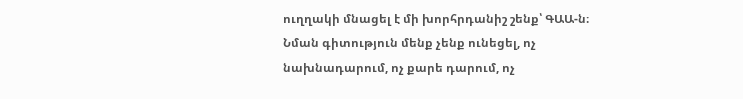ուղղակի մնացել է մի խորհրդանիշ շենք՝ ԳԱԱ-ն։ Նման գիտություն մենք չենք ունեցել, ոչ նախնադարում, ոչ քարե դարում, ոչ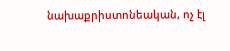նախաքրիստոնեական, ոչ էլ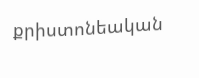քրիստոնեական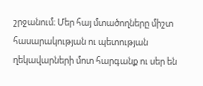շրջանում։ Մեր հայ մտածողները միշտ հասարակության ու պետության ղեկավարների մոտ հարգանք ու սեր են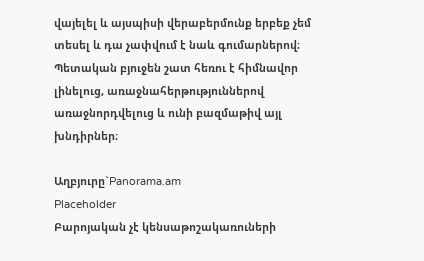վայելել և այսպիսի վերաբերմունք երբեք չեմ տեսել և դա չափվում է նաև գումարներով։ Պետական բյուջեն շատ հեռու է հիմնավոր լինելուց, առաջնահերթություններով առաջնորդվելուց և ունի բազմաթիվ այլ խնդիրներ։

Աղբյուրը`Panorama.am
Placeholder
Բարոյական չէ կենսաթոշակառուների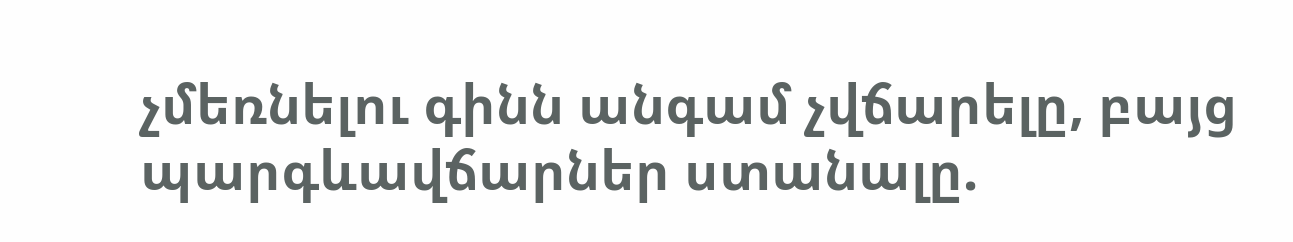չմեռնելու գինն անգամ չվճարելը, բայց պարգևավճարներ ստանալը.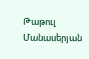Թաթուլ Մանասերյան